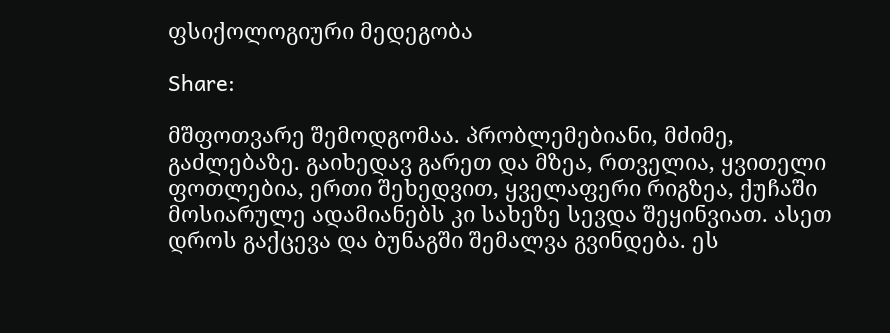ფსიქოლოგიური მედეგობა

Share:

მშფოთვარე შემოდგომაა. პრობლემებიანი, მძიმე, გაძლებაზე. გაიხედავ გარეთ და მზეა, რთველია, ყვითელი ფოთლებია, ერთი შეხედვით, ყველაფერი რიგზეა, ქუჩაში მოსიარულე ადამიანებს კი სახეზე სევდა შეყინვიათ. ასეთ დროს გაქცევა და ბუნაგში შემალვა გვინდება. ეს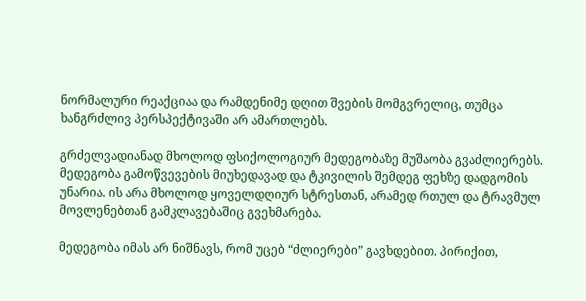ნორმალური რეაქციაა და რამდენიმე დღით შვების მომგვრელიც, თუმცა ხანგრძლივ პერსპექტივაში არ ამართლებს.

გრძელვადიანად მხოლოდ ფსიქოლოგიურ მედეგობაზე მუშაობა გვაძლიერებს. მედეგობა გამოწვევების მიუხედავად და ტკივილის შემდეგ ფეხზე დადგომის უნარია. ის არა მხოლოდ ყოველდღიურ სტრესთან, არამედ რთულ და ტრავმულ მოვლენებთან გამკლავებაშიც გვეხმარება.

მედეგობა იმას არ ნიშნავს, რომ უცებ “ძლიერები” გავხდებით. პირიქით,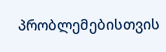პრობლემებისთვის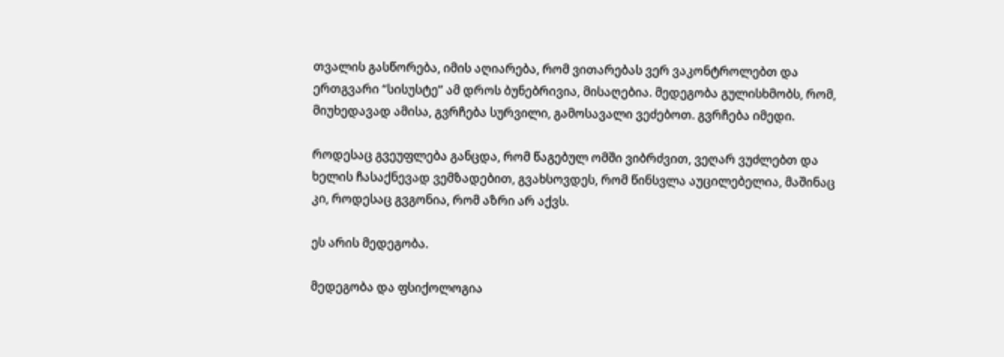თვალის გასწორება, იმის აღიარება, რომ ვითარებას ვერ ვაკონტროლებთ და ერთგვარი “სისუსტე” ამ დროს ბუნებრივია, მისაღებია. მედეგობა გულისხმობს, რომ, მიუხედავად ამისა, გვრჩება სურვილი, გამოსავალი ვეძებოთ. გვრჩება იმედი.

როდესაც გვეუფლება განცდა, რომ წაგებულ ომში ვიბრძვით, ვეღარ ვუძლებთ და ხელის ჩასაქნევად ვემზადებით, გვახსოვდეს, რომ წინსვლა აუცილებელია, მაშინაც კი, როდესაც გვგონია, რომ აზრი არ აქვს.

ეს არის მედეგობა.

მედეგობა და ფსიქოლოგია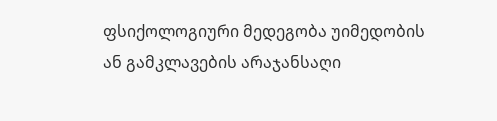ფსიქოლოგიური მედეგობა უიმედობის ან გამკლავების არაჯანსაღი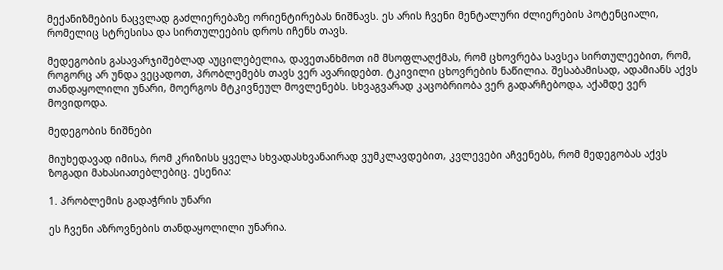მექანიზმების ნაცვლად გაძლიერებაზე ორიენტირებას ნიშნავს. ეს არის ჩვენი მენტალური ძლიერების პოტენციალი, რომელიც სტრესისა და სირთულეების დროს იჩენს თავს.

მედეგობის გასავარჯიშებლად აუცილებელია, დავეთანხმოთ იმ მსოფლაღქმას, რომ ცხოვრება სავსეა სირთულეებით, რომ, როგორც არ უნდა ვეცადოთ, პრობლემებს თავს ვერ ავარიდებთ. ტკივილი ცხოვრების ნაწილია. შესაბამისად, ადამიანს აქვს თანდაყოლილი უნარი, მოერგოს მტკივნეულ მოვლენებს. სხვაგვარად კაცობრიობა ვერ გადარჩებოდა, აქამდე ვერ მოვიდოდა.

მედეგობის ნიშნები

მიუხედავად იმისა, რომ კრიზისს ყველა სხვადასხვანაირად ვუმკლავდებით, კვლევები აჩვენებს, რომ მედეგობას აქვს ზოგადი მახასიათებლებიც. ესენია:

1. პრობლემის გადაჭრის უნარი

ეს ჩვენი აზროვნების თანდაყოლილი უნარია.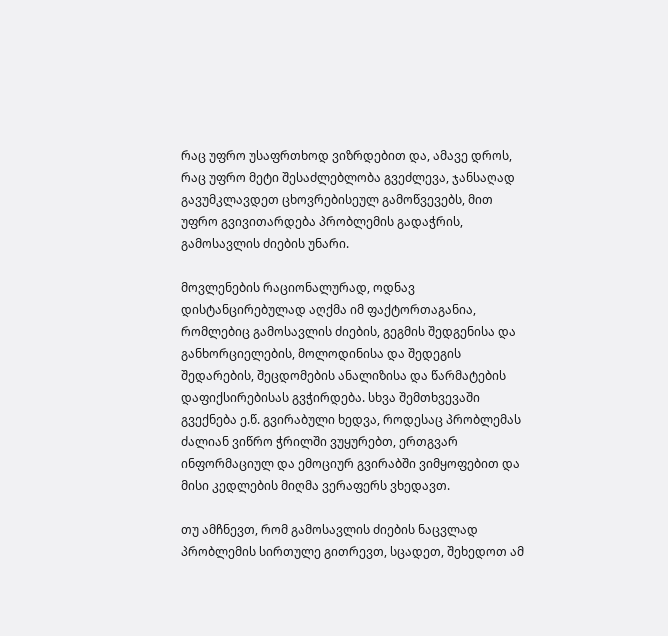რაც უფრო უსაფრთხოდ ვიზრდებით და, ამავე დროს, რაც უფრო მეტი შესაძლებლობა გვეძლევა, ჯანსაღად გავუმკლავდეთ ცხოვრებისეულ გამოწვევებს, მით უფრო გვივითარდება პრობლემის გადაჭრის, გამოსავლის ძიების უნარი.

მოვლენების რაციონალურად, ოდნავ დისტანცირებულად აღქმა იმ ფაქტორთაგანია, რომლებიც გამოსავლის ძიების, გეგმის შედგენისა და განხორციელების, მოლოდინისა და შედეგის შედარების, შეცდომების ანალიზისა და წარმატების დაფიქსირებისას გვჭირდება. სხვა შემთხვევაში გვექნება ე.წ. გვირაბული ხედვა, როდესაც პრობლემას ძალიან ვიწრო ჭრილში ვუყურებთ, ერთგვარ ინფორმაციულ და ემოციურ გვირაბში ვიმყოფებით და მისი კედლების მიღმა ვერაფერს ვხედავთ.

თუ ამჩნევთ, რომ გამოსავლის ძიების ნაცვლად პრობლემის სირთულე გითრევთ, სცადეთ, შეხედოთ ამ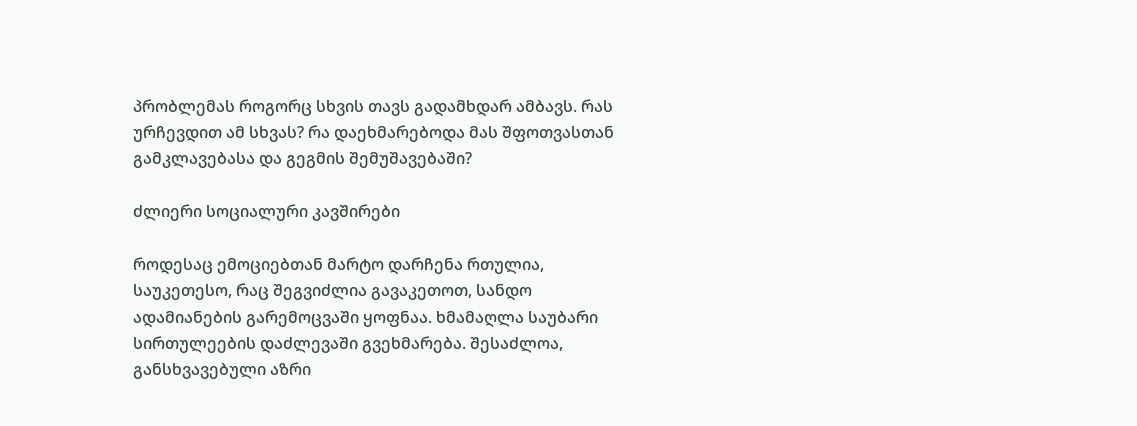პრობლემას როგორც სხვის თავს გადამხდარ ამბავს. რას ურჩევდით ამ სხვას? რა დაეხმარებოდა მას შფოთვასთან გამკლავებასა და გეგმის შემუშავებაში?

ძლიერი სოციალური კავშირები

როდესაც ემოციებთან მარტო დარჩენა რთულია, საუკეთესო, რაც შეგვიძლია გავაკეთოთ, სანდო ადამიანების გარემოცვაში ყოფნაა. ხმამაღლა საუბარი სირთულეების დაძლევაში გვეხმარება. შესაძლოა, განსხვავებული აზრი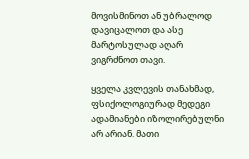მოვისმინოთ ან უბრალოდ დავიცალოთ და ასე მარტოსულად აღარ ვიგრძნოთ თავი.

ყველა კვლევის თანახმად, ფსიქოლოგიურად მედეგი ადამიანები იზოლირებულნი არ არიან. მათი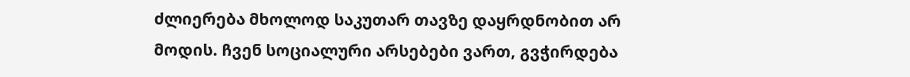ძლიერება მხოლოდ საკუთარ თავზე დაყრდნობით არ მოდის. ჩვენ სოციალური არსებები ვართ, გვჭირდება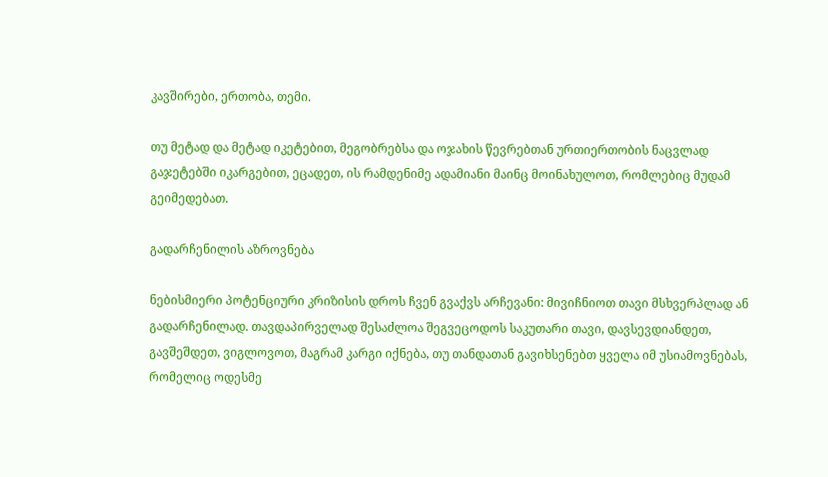კავშირები, ერთობა, თემი.

თუ მეტად და მეტად იკეტებით, მეგობრებსა და ოჯახის წევრებთან ურთიერთობის ნაცვლად გაჯეტებში იკარგებით, ეცადეთ, ის რამდენიმე ადამიანი მაინც მოინახულოთ, რომლებიც მუდამ გეიმედებათ.

გადარჩენილის აზროვნება

ნებისმიერი პოტენციური კრიზისის დროს ჩვენ გვაქვს არჩევანი: მივიჩნიოთ თავი მსხვერპლად ან გადარჩენილად. თავდაპირველად შესაძლოა შეგვეცოდოს საკუთარი თავი, დავსევდიანდეთ, გავშეშდეთ, ვიგლოვოთ, მაგრამ კარგი იქნება, თუ თანდათან გავიხსენებთ ყველა იმ უსიამოვნებას, რომელიც ოდესმე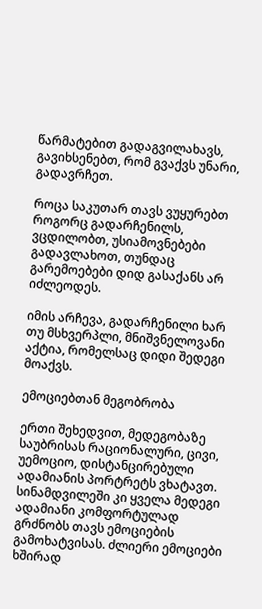წარმატებით გადაგვილახავს, გავიხსენებთ, რომ გვაქვს უნარი, გადავრჩეთ.

როცა საკუთარ თავს ვუყურებთ როგორც გადარჩენილს, ვცდილობთ, უსიამოვნებები გადავლახოთ, თუნდაც გარემოებები დიდ გასაქანს არ იძლეოდეს.

იმის არჩევა, გადარჩენილი ხარ თუ მსხვერპლი, მნიშვნელოვანი აქტია, რომელსაც დიდი შედეგი მოაქვს.

ემოციებთან მეგობრობა

ერთი შეხედვით, მედეგობაზე საუბრისას რაციონალური, ცივი, უემოციო, დისტანცირებული ადამიანის პორტრეტს ვხატავთ. სინამდვილეში კი ყველა მედეგი ადამიანი კომფორტულად გრძნობს თავს ემოციების გამოხატვისას. ძლიერი ემოციები ხშირად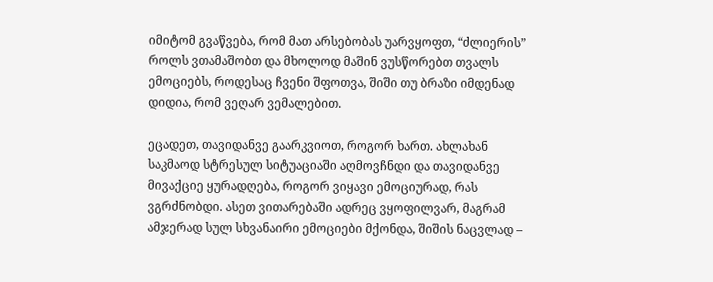იმიტომ გვაწვება, რომ მათ არსებობას უარვყოფთ, “ძლიერის” როლს ვთამაშობთ და მხოლოდ მაშინ ვუსწორებთ თვალს ემოციებს, როდესაც ჩვენი შფოთვა, შიში თუ ბრაზი იმდენად დიდია, რომ ვეღარ ვემალებით.

ეცადეთ, თავიდანვე გაარკვიოთ, როგორ ხართ. ახლახან საკმაოდ სტრესულ სიტუაციაში აღმოვჩნდი და თავიდანვე მივაქციე ყურადღება, როგორ ვიყავი ემოციურად, რას ვგრძნობდი. ასეთ ვითარებაში ადრეც ვყოფილვარ, მაგრამ ამჯერად სულ სხვანაირი ემოციები მქონდა, შიშის ნაცვლად –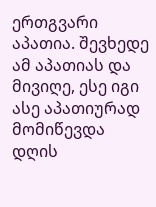ერთგვარი აპათია. შევხედე ამ აპათიას და მივიღე, ესე იგი ასე აპათიურად მომიწევდა დღის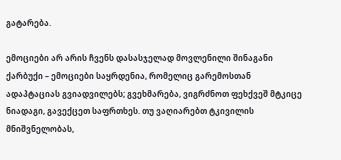გატარება.

ემოციები არ არის ჩვენს დასასჯელად მოვლენილი შინაგანი ქარბუქი – ემოციები საყრდენია, რომელიც გარემოსთან ადაპტაციას გვიადვილებს; გვეხმარება, ვიგრძნოთ ფეხქვეშ მტკიცე ნიადაგი, გავექცეთ საფრთხეს. თუ ვაღიარებთ ტკივილის მნიშვნელობას,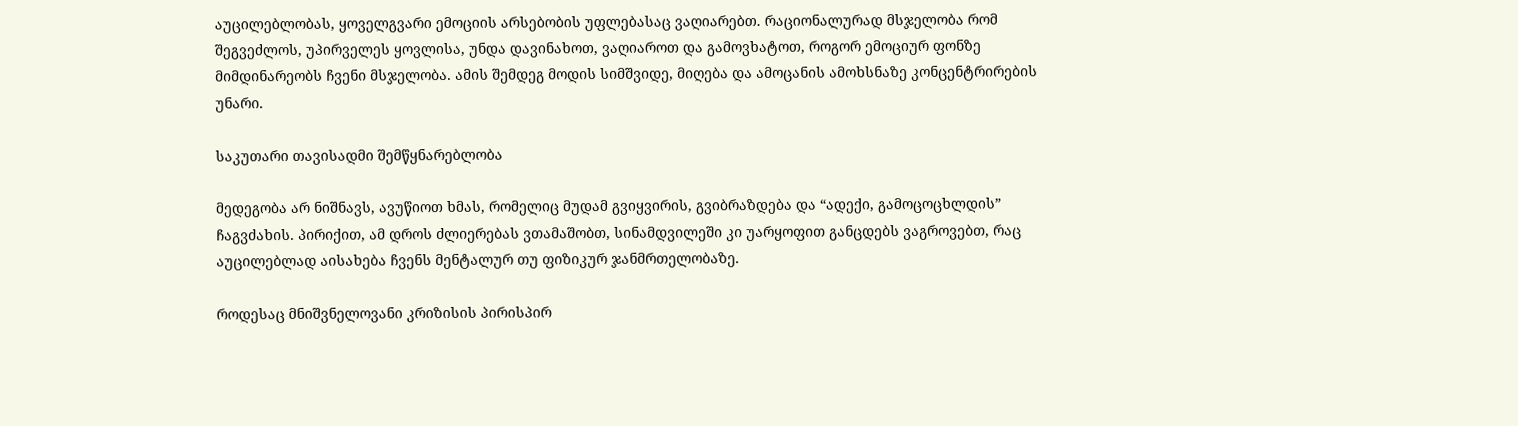აუცილებლობას, ყოველგვარი ემოციის არსებობის უფლებასაც ვაღიარებთ. რაციონალურად მსჯელობა რომ შეგვეძლოს, უპირველეს ყოვლისა, უნდა დავინახოთ, ვაღიაროთ და გამოვხატოთ, როგორ ემოციურ ფონზე მიმდინარეობს ჩვენი მსჯელობა. ამის შემდეგ მოდის სიმშვიდე, მიღება და ამოცანის ამოხსნაზე კონცენტრირების უნარი.

საკუთარი თავისადმი შემწყნარებლობა

მედეგობა არ ნიშნავს, ავუწიოთ ხმას, რომელიც მუდამ გვიყვირის, გვიბრაზდება და “ადექი, გამოცოცხლდის” ჩაგვძახის. პირიქით, ამ დროს ძლიერებას ვთამაშობთ, სინამდვილეში კი უარყოფით განცდებს ვაგროვებთ, რაც აუცილებლად აისახება ჩვენს მენტალურ თუ ფიზიკურ ჯანმრთელობაზე.

როდესაც მნიშვნელოვანი კრიზისის პირისპირ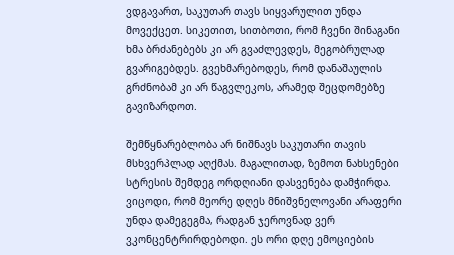ვდგავართ, საკუთარ თავს სიყვარულით უნდა მოვექცეთ. სიკეთით, სითბოთი, რომ ჩვენი შინაგანი ხმა ბრძანებებს კი არ გვაძლევდეს, მეგობრულად გვარიგებდეს. გვეხმარებოდეს, რომ დანაშაულის გრძნობამ კი არ წაგვლეკოს, არამედ შეცდომებზე გავიზარდოთ.

შემწყნარებლობა არ ნიშნავს საკუთარი თავის მსხვერპლად აღქმას. მაგალითად, ზემოთ ნახსენები სტრესის შემდეგ ორდღიანი დასვენება დამჭირდა. ვიცოდი, რომ მეორე დღეს მნიშვნელოვანი არაფერი უნდა დამეგეგმა, რადგან ჯეროვნად ვერ ვკონცენტრირდებოდი. ეს ორი დღე ემოციების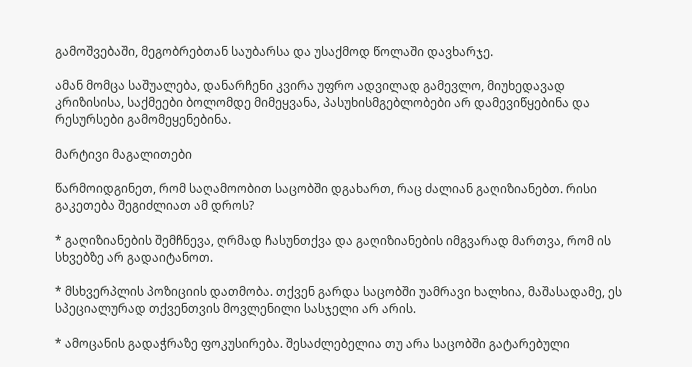გამოშვებაში, მეგობრებთან საუბარსა და უსაქმოდ წოლაში დავხარჯე.

ამან მომცა საშუალება, დანარჩენი კვირა უფრო ადვილად გამევლო, მიუხედავად კრიზისისა, საქმეები ბოლომდე მიმეყვანა, პასუხისმგებლობები არ დამევიწყებინა და რესურსები გამომეყენებინა.

მარტივი მაგალითები

წარმოიდგინეთ, რომ საღამოობით საცობში დგახართ, რაც ძალიან გაღიზიანებთ. რისი გაკეთება შეგიძლიათ ამ დროს?

* გაღიზიანების შემჩნევა, ღრმად ჩასუნთქვა და გაღიზიანების იმგვარად მართვა, რომ ის სხვებზე არ გადაიტანოთ.

* მსხვერპლის პოზიციის დათმობა. თქვენ გარდა საცობში უამრავი ხალხია, მაშასადამე, ეს სპეციალურად თქვენთვის მოვლენილი სასჯელი არ არის.

* ამოცანის გადაჭრაზე ფოკუსირება. შესაძლებელია თუ არა საცობში გატარებული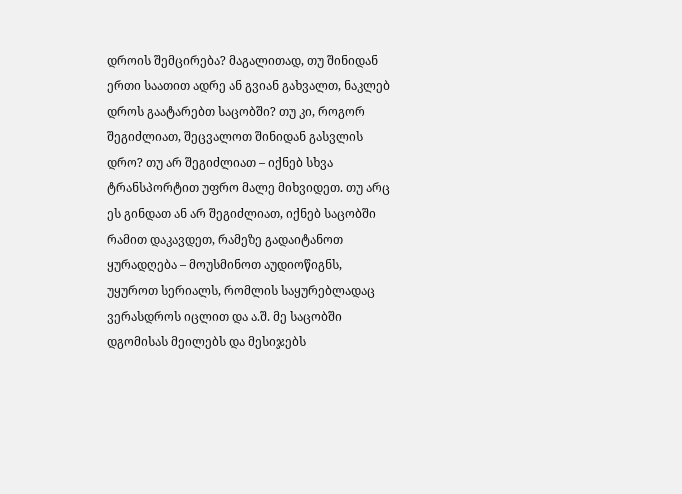დროის შემცირება? მაგალითად, თუ შინიდან ერთი საათით ადრე ან გვიან გახვალთ, ნაკლებ დროს გაატარებთ საცობში? თუ კი, როგორ შეგიძლიათ, შეცვალოთ შინიდან გასვლის დრო? თუ არ შეგიძლიათ – იქნებ სხვა ტრანსპორტით უფრო მალე მიხვიდეთ. თუ არც ეს გინდათ ან არ შეგიძლიათ, იქნებ საცობში რამით დაკავდეთ, რამეზე გადაიტანოთ ყურადღება – მოუსმინოთ აუდიოწიგნს, უყუროთ სერიალს, რომლის საყურებლადაც ვერასდროს იცლით და ა.შ. მე საცობში დგომისას მეილებს და მესიჯებს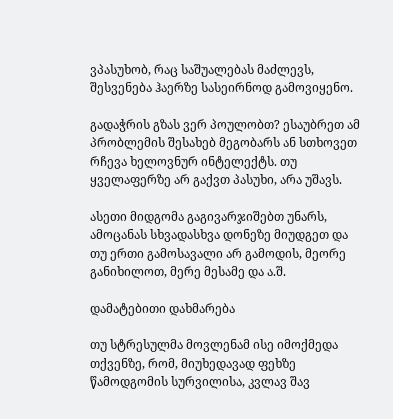ვპასუხობ, რაც საშუალებას მაძლევს, შესვენება ჰაერზე სასეირნოდ გამოვიყენო.

გადაჭრის გზას ვერ პოულობთ? ესაუბრეთ ამ პრობლემის შესახებ მეგობარს ან სთხოვეთ რჩევა ხელოვნურ ინტელექტს. თუ ყველაფერზე არ გაქვთ პასუხი, არა უშავს.

ასეთი მიდგომა გაგივარჯიშებთ უნარს, ამოცანას სხვადასხვა დონეზე მიუდგეთ და თუ ერთი გამოსავალი არ გამოდის, მეორე განიხილოთ, მერე მესამე და ა.შ.

დამატებითი დახმარება

თუ სტრესულმა მოვლენამ ისე იმოქმედა თქვენზე, რომ, მიუხედავად ფეხზე წამოდგომის სურვილისა, კვლავ შავ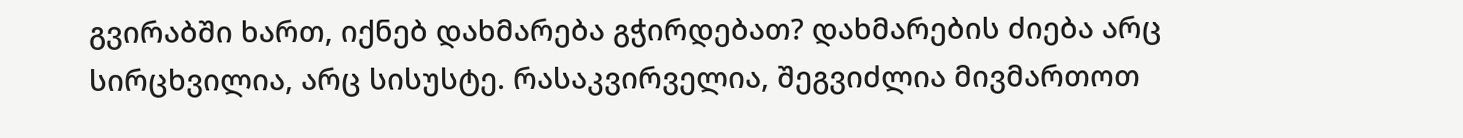გვირაბში ხართ, იქნებ დახმარება გჭირდებათ? დახმარების ძიება არც სირცხვილია, არც სისუსტე. რასაკვირველია, შეგვიძლია მივმართოთ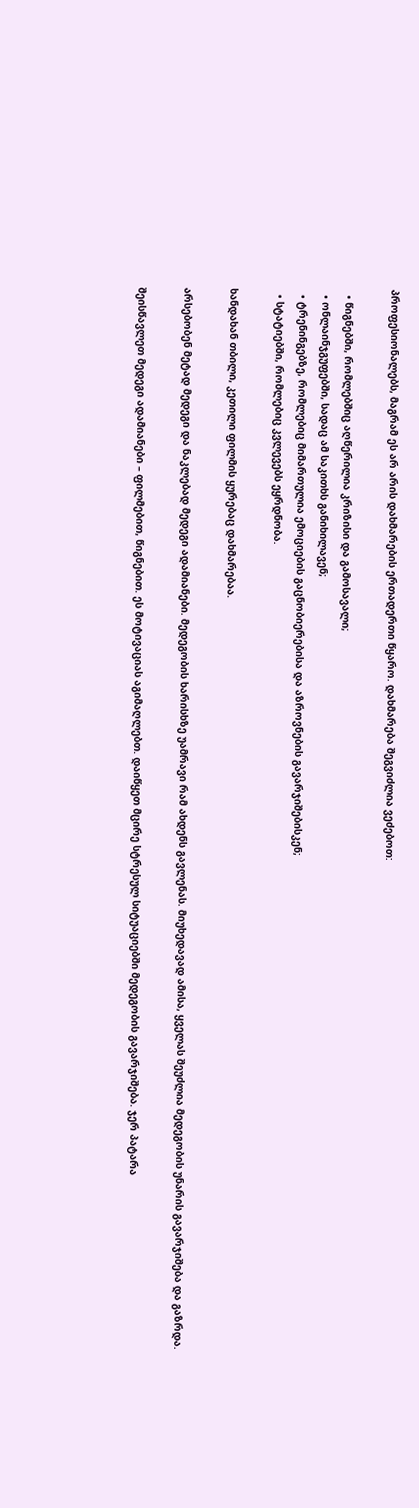პროფესიონალებს, მაგრამ ეს არ არის დახმარების ერთადერთი წყარო. დახმარება შეგვიძლია ვეძებოთ:

  • წიგნებში, რომლებშიც აღწერილია კრიზისი და გამოსავალი;
  • ონლაინჯგუფებში, სადაც ამ საკითხს განიხილავენ;
  • ტრენინგებზე, რომლებიც მიმართულია ემოციების გაცნობიერებისა და აზროვნების გავარჯიშებისკენ;
  • სტატიებში, რომლებიც კვლევებს ეყრდნობა.

ხანდახან თბილი, კეთილი ფილმის ყურებაც დახმარებაა.

არსებობენ მეტად მედეგი და ნაკლებად მედეგი ადამიანები. მედეგობის ხარისხზე უამრავი რამ ახდენს გავლენას. მიუხედავად ამისა, ყველას შეუძლია მედეგობის უნარის გავარჯიშება და გაზრდა.

შეისწავლეთ მედეგი ადამიანები – ფილმებით, წიგნებით. ეს მოტივაციას აგიმაღლებთ. დაიწყეთ მცირე სტრესულ სიტუაციებში მედეგობის გავარჯიშება. ჯერ პატარა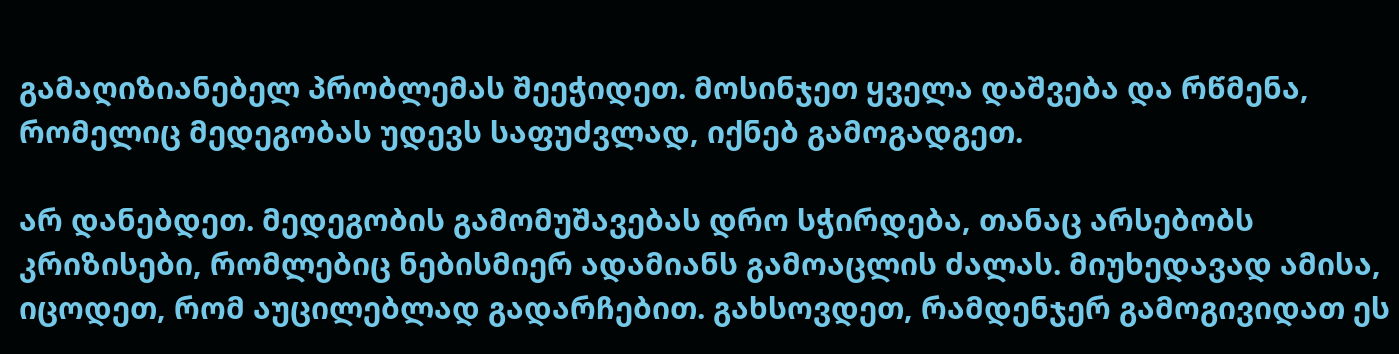გამაღიზიანებელ პრობლემას შეეჭიდეთ. მოსინჯეთ ყველა დაშვება და რწმენა, რომელიც მედეგობას უდევს საფუძვლად, იქნებ გამოგადგეთ.

არ დანებდეთ. მედეგობის გამომუშავებას დრო სჭირდება, თანაც არსებობს კრიზისები, რომლებიც ნებისმიერ ადამიანს გამოაცლის ძალას. მიუხედავად ამისა, იცოდეთ, რომ აუცილებლად გადარჩებით. გახსოვდეთ, რამდენჯერ გამოგივიდათ ეს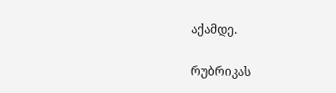აქამდე.

რუბრიკას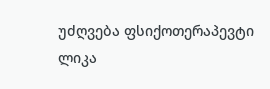უძღვება ფსიქოთერაპევტი ლიკა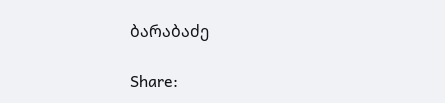ბარაბაძე

Share: